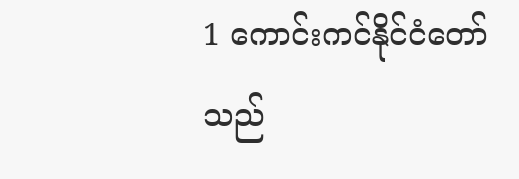1 ကောင်းကင်နိုင်ငံတော်သည်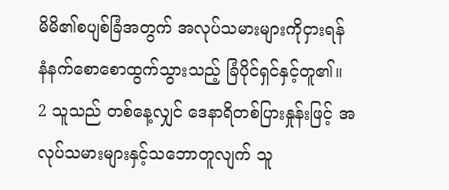မိမိ၏စပျစ်ခြံအတွက် အလုပ်သမားများကိုငှားရန် နံနက်စောစောထွက်သွားသည့် ခြံပိုင်ရှင်နှင့်တူ၏။
2 သူသည် တစ်နေ့လျှင် ဒေနာရိတစ်ပြားနှုန်းဖြင့် အလုပ်သမားများနှင့်သဘောတူလျက် သူ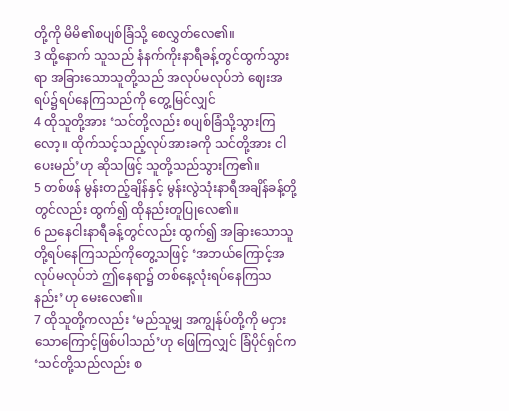တို့ကို မိမိ၏စပျစ်ခြံသို့ စေလွှတ်လေ၏။
3 ထို့နောက် သူသည် နံနက်ကိုးနာရီခန့်တွင်ထွက်သွားရာ အခြားသောသူတို့သည် အလုပ်မလုပ်ဘဲ ဈေးအရပ်၌ရပ်နေကြသည်ကို တွေ့မြင်လျှင်
4 ထိုသူတို့အား ‘သင်တို့လည်း စပျစ်ခြံသို့သွားကြလော့။ ထိုက်သင့်သည့်လုပ်အားခကို သင်တို့အား ငါပေးမည်’ဟု ဆိုသဖြင့် သူတို့သည်သွားကြ၏။
5 တစ်ဖန် မွန်းတည့်ချိန်နှင့် မွန်းလွဲသုံးနာရီအချိန်ခန့်တို့တွင်လည်း ထွက်၍ ထိုနည်းတူပြုလေ၏။
6 ညနေငါးနာရီခန့်တွင်လည်း ထွက်၍ အခြားသောသူတို့ရပ်နေကြသည်ကိုတွေ့သဖြင့် ‘အဘယ်ကြောင့်အလုပ်မလုပ်ဘဲ ဤနေရာ၌ တစ်နေ့လုံးရပ်နေကြသနည်း’ဟု မေးလေ၏။
7 ထိုသူတို့ကလည်း ‘မည်သူမျှ အကျွန်ုပ်တို့ကို မငှားသောကြောင့်ဖြစ်ပါသည်’ဟု ဖြေကြလျှင် ခြံပိုင်ရှင်က ‘သင်တို့သည်လည်း စ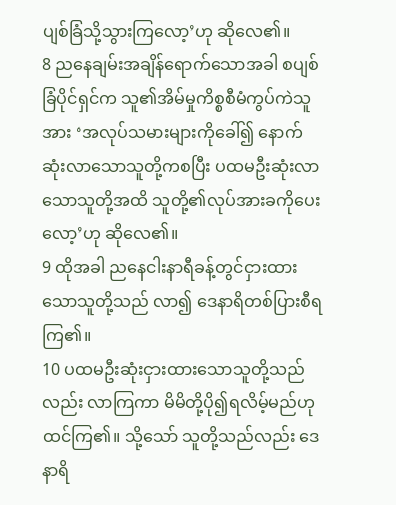ပျစ်ခြံသို့သွားကြလော့’ဟု ဆိုလေ၏။
8 ညနေချမ်းအချိန်ရောက်သောအခါ စပျစ်ခြံပိုင်ရှင်က သူ၏အိမ်မှုကိစ္စစီမံကွပ်ကဲသူအား ‘အလုပ်သမားများကိုခေါ်၍ နောက်ဆုံးလာသောသူတို့ကစပြီး ပထမဦးဆုံးလာသောသူတို့အထိ သူတို့၏လုပ်အားခကိုပေးလော့’ဟု ဆိုလေ၏။
9 ထိုအခါ ညနေငါးနာရီခန့်တွင်ငှားထားသောသူတို့သည် လာ၍ ဒေနာရိတစ်ပြားစီရကြ၏။
10 ပထမဦးဆုံးငှားထားသောသူတို့သည်လည်း လာကြကာ မိမိတို့ပို၍ရလိမ့်မည်ဟု ထင်ကြ၏။ သို့သော် သူတို့သည်လည်း ဒေနာရိ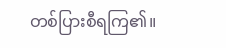တစ်ပြားစီရကြ၏။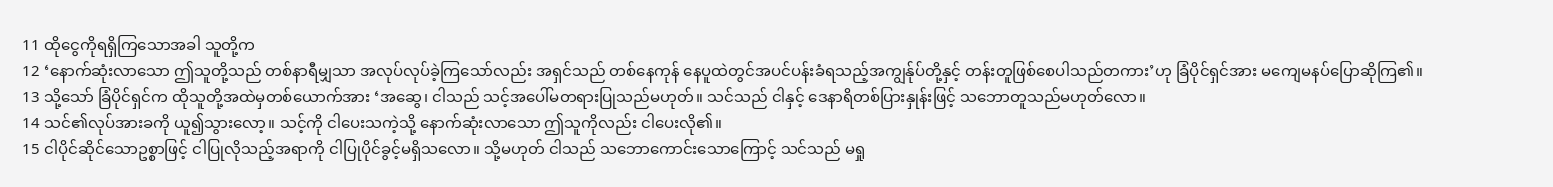11 ထိုငွေကိုရရှိကြသောအခါ သူတို့က
12 ‘နောက်ဆုံးလာသော ဤသူတို့သည် တစ်နာရီမျှသာ အလုပ်လုပ်ခဲ့ကြသော်လည်း အရှင်သည် တစ်နေကုန် နေပူထဲတွင်အပင်ပန်းခံရသည့်အကျွန်ုပ်တို့နှင့် တန်းတူဖြစ်စေပါသည်တကား’ဟု ခြံပိုင်ရှင်အား မကျေမနပ်ပြောဆိုကြ၏။
13 သို့သော် ခြံပိုင်ရှင်က ထိုသူတို့အထဲမှတစ်ယောက်အား ‘အဆွေ၊ ငါသည် သင့်အပေါ်မတရားပြုသည်မဟုတ်။ သင်သည် ငါနှင့် ဒေနာရိတစ်ပြားနှုန်းဖြင့် သဘောတူသည်မဟုတ်လော။
14 သင်၏လုပ်အားခကို ယူ၍သွားလော့။ သင့်ကို ငါပေးသကဲ့သို့ နောက်ဆုံးလာသော ဤသူကိုလည်း ငါပေးလို၏။
15 ငါပိုင်ဆိုင်သောဥစ္စာဖြင့် ငါပြုလိုသည့်အရာကို ငါပြုပိုင်ခွင့်မရှိသလော။ သို့မဟုတ် ငါသည် သဘောကောင်းသောကြောင့် သင်သည် မရှု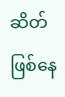ဆိတ်ဖြစ်နေ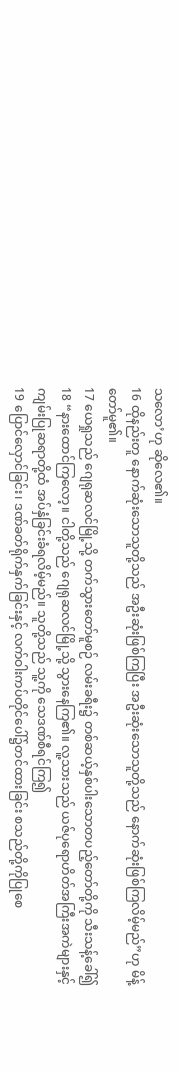သလော’ဟု ဆိုလေ၏။
16 ထိုနည်းတူ နောက်ဆုံးသောသူတို့သည် အဦးဆုံးဖြစ်ကြပြီး အဦးဆုံးသောသူတို့သည် နောက်ဆုံးဖြစ်ကြလိမ့်မည်”ဟု မိန့်တော်မူ၏။
17 ယေရှုသည် ဂျေရုဆလင်မြို့သို့ တက်သွားတော်မူစဉ် လမ်းခရီး၌ တစ်ဆယ့်နှစ်ပါးသောတပည့်တော်တို့ကို သီးသန့်ခေါ်၍
18 “နားထောင်ကြလော့။ ငါတို့သည် ဂျေရုဆလင်မြို့သို့ သွားနေကြ၏။ လူ့သားသည် ယဇ်ပုရောဟိတ်အကြီးအကဲများနှင့် ကျမ်းပြုဆရာတို့ထံ အပ်နှံခြင်းခံရလိမ့်မည်။ သူတို့သည် သူ့ကို သေဒဏ်စီရင်ကြ၍
19 ပြောင်လှောင်ခြင်း၊ ဒဏ်ခတ်ရိုက်နှက်ခြင်းနှင့် လက်ဝါးကပ်တိုင်ပေါ်၌တင်ထားခြင်း စသည်တို့ကိုပြုစေ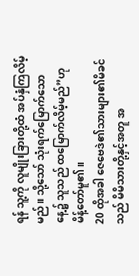ရန် သူ့ကို လူမျိုးခြားတို့ထံ အပ်နှံကြလိမ့်မည်။ သို့သော် သုံးရက်မြောက်သောနေ့၌ သူသည် ထမြောက်လိမ့်မည်”ဟု မိန့်တော်မူ၏။
20 ထိုအခါ ဇေဗေဒဲ၏သားများ၏မိခင်သည် မိမိသားတို့နှင့်အတူ အ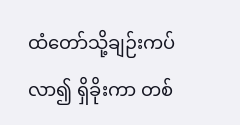ထံတော်သို့ချဉ်းကပ်လာ၍ ရှိခိုးကာ တစ်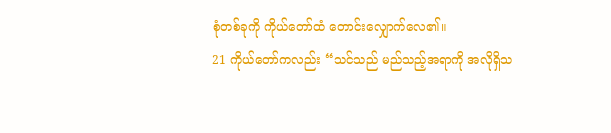စုံတစ်ခုကို ကိုယ်တော်ထံ တောင်းလျှောက်လေ၏။
21 ကိုယ်တော်ကလည်း “သင်သည် မည်သည့်အရာကို အလိုရှိသ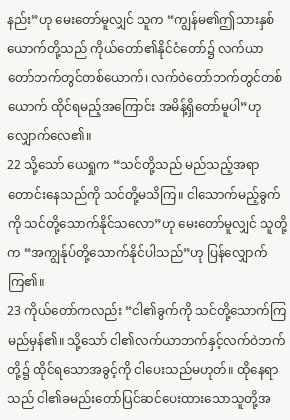နည်း”ဟု မေးတော်မူလျှင် သူက “ကျွန်မ၏ဤသားနှစ်ယောက်တို့သည် ကိုယ်တော်၏နိုင်ငံတော်၌ လက်ယာတော်ဘက်တွင်တစ်ယောက်၊ လက်ဝဲတော်ဘက်တွင်တစ်ယောက် ထိုင်ရမည့်အကြောင်း အမိန့်ရှိတော်မူပါ”ဟု လျှောက်လေ၏။
22 သို့သော် ယေရှုက “သင်တို့သည် မည်သည့်အရာတောင်းနေသည်ကို သင်တို့မသိကြ။ ငါသောက်မည့်ခွက်ကို သင်တို့သောက်နိုင်သလော”ဟု မေးတော်မူလျှင် သူတို့က “အကျွန်ုပ်တို့သောက်နိုင်ပါသည်”ဟု ပြန်လျှောက်ကြ၏။
23 ကိုယ်တော်ကလည်း “ငါ၏ခွက်ကို သင်တို့သောက်ကြမည်မှန်၏။ သို့သော် ငါ၏လက်ယာဘက်နှင့်လက်ဝဲဘက်တို့၌ ထိုင်ရသောအခွင့်ကို ငါပေးသည်မဟုတ်။ ထိုနေရာသည် ငါ၏ခမည်းတော်ပြင်ဆင်ပေးထားသောသူတို့အ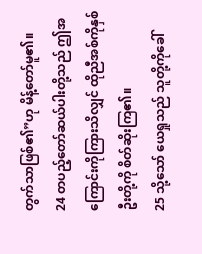တွက်သာဖြစ်၏”ဟု မိန့်တော်မူ၏။
24 တပည့်တော်ဆယ်ပါးတို့သည် ဤအကြောင်းကိုကြားသိလျှင် ထိုညီအစ်ကိုနှစ်ဦးတို့ကို စိတ်ဆိုးကြ၏။
25 သို့သော် ယေရှုသည် သူတို့ကိုခေါ်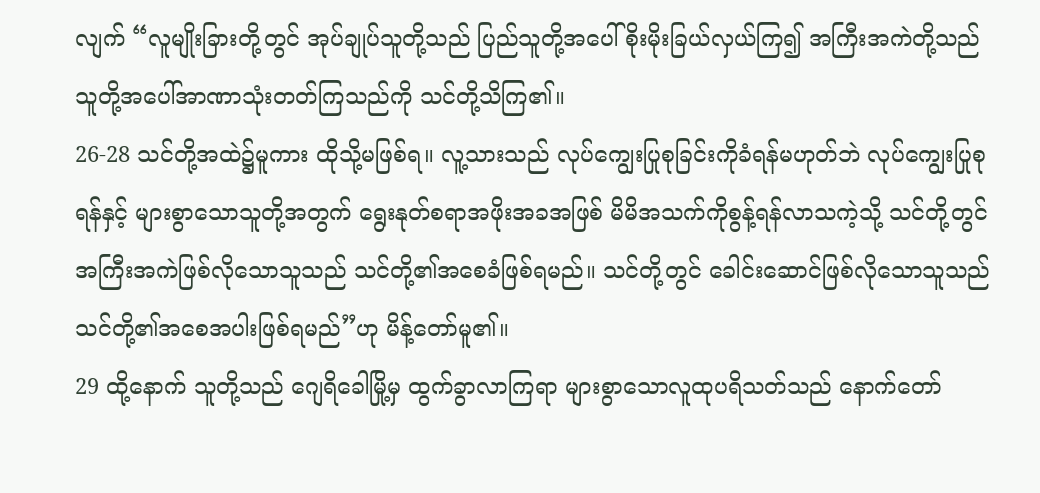လျက် “လူမျိုးခြားတို့တွင် အုပ်ချုပ်သူတို့သည် ပြည်သူတို့အပေါ်စိုးမိုးခြယ်လှယ်ကြ၍ အကြီးအကဲတို့သည် သူတို့အပေါ်အာဏာသုံးတတ်ကြသည်ကို သင်တို့သိကြ၏။
26-28 သင်တို့အထဲ၌မူကား ထိုသို့မဖြစ်ရ။ လူ့သားသည် လုပ်ကျွေးပြုစုခြင်းကိုခံရန်မဟုတ်ဘဲ လုပ်ကျွေးပြုစုရန်နှင့် များစွာသောသူတို့အတွက် ရွေးနုတ်စရာအဖိုးအခအဖြစ် မိမိအသက်ကိုစွန့်ရန်လာသကဲ့သို့ သင်တို့တွင် အကြီးအကဲဖြစ်လိုသောသူသည် သင်တို့၏အစေခံဖြစ်ရမည်။ သင်တို့တွင် ခေါင်းဆောင်ဖြစ်လိုသောသူသည် သင်တို့၏အစေအပါးဖြစ်ရမည်”ဟု မိန့်တော်မူ၏။
29 ထို့နောက် သူတို့သည် ဂျေရိခေါမြို့မှ ထွက်ခွာလာကြရာ များစွာသောလူထုပရိသတ်သည် နောက်တော်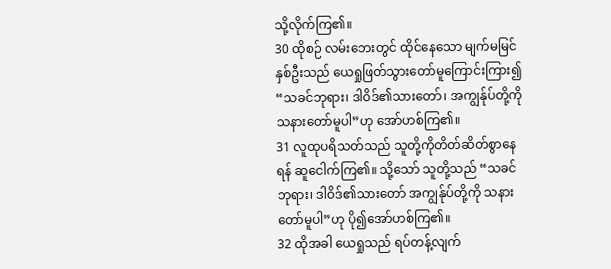သို့လိုက်ကြ၏။
30 ထိုစဉ် လမ်းဘေးတွင် ထိုင်နေသော မျက်မမြင်နှစ်ဦးသည် ယေရှုဖြတ်သွားတော်မူကြောင်းကြား၍ “သခင်ဘုရား၊ ဒါဝိဒ်၏သားတော်၊ အကျွန်ုပ်တို့ကို သနားတော်မူပါ”ဟု အော်ဟစ်ကြ၏။
31 လူထုပရိသတ်သည် သူတို့ကိုတိတ်ဆိတ်စွာနေရန် ဆူငေါက်ကြ၏။ သို့သော် သူတို့သည် “သခင်ဘုရား၊ ဒါဝိဒ်၏သားတော် အကျွန်ုပ်တို့ကို သနားတော်မူပါ”ဟု ပို၍အော်ဟစ်ကြ၏။
32 ထိုအခါ ယေရှုသည် ရပ်တန့်လျက်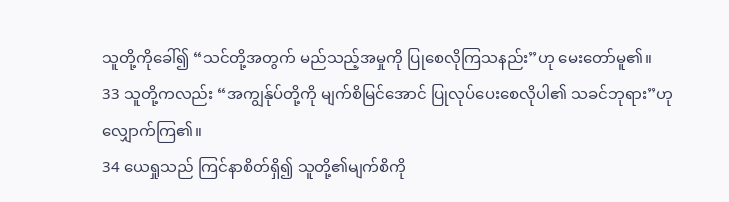သူတို့ကိုခေါ်၍ “သင်တို့အတွက် မည်သည့်အမှုကို ပြုစေလိုကြသနည်း”ဟု မေးတော်မူ၏။
33 သူတို့ကလည်း “အကျွန်ုပ်တို့ကို မျက်စိမြင်အောင် ပြုလုပ်ပေးစေလိုပါ၏ သခင်ဘုရား”ဟု လျှောက်ကြ၏။
34 ယေရှုသည် ကြင်နာစိတ်ရှိ၍ သူတို့၏မျက်စိကို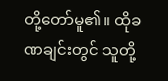တို့တော်မူ၏။ ထိုခဏချင်းတွင် သူတို့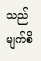သည် မျက်စိ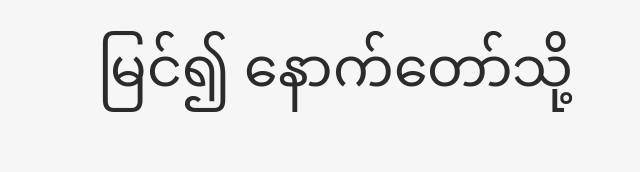မြင်၍ နောက်တော်သို့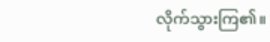လိုက်သွားကြ၏။